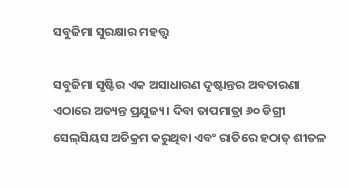ସବୁଜିମା ସୁରକ୍ଷାର ମହତ୍ତ୍ୱ

ସବୁଜିମା ସୃଷ୍ଟିର ଏକ ଅସାଧାରଣ ଦୃଷ୍ଟାନ୍ତର ଅବତାରଣା ଏଠାରେ ଅତ୍ୟନ୍ତ ପ୍ରଯୁଜ୍ୟ। ଦିବା ତାପମାତ୍ରା ୬୦ ଡିଗ୍ରୀ ସେଲ୍‌ସିୟସ ଅତିକ୍ରମ କରୁଥିବା ଏବଂ ରାତିରେ ହଠାତ୍‌ ଶୀତଳ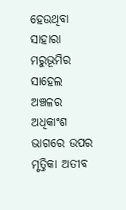ହେଉଥିବା ସାହାରା ମରୁଭୂମିର ସାହେଲ ଅଞ୍ଚଳର ଅଧିକାଂଶ ଭାଗରେ ଉପର ମୃତ୍ତିକା ଅତୀବ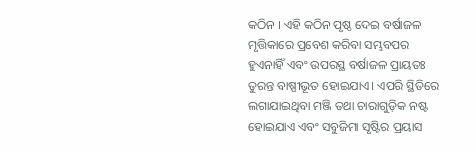କଠିନ । ଏହି କଠିନ ପୃଷ୍ଠ ଦେଇ ବର୍ଷାଜଳ ମୃତ୍ତିକାରେ ପ୍ରବେଶ କରିବା ସମ୍ଭବପର ହୁଏନାହିଁ ଏବଂ ଉପରସ୍ଥ ବର୍ଷାଜଳ ପ୍ରାୟତଃ ତୁରନ୍ତ ବାଷ୍ପୀଭୂତ ହୋଇଯାଏ। ଏପରି ସ୍ଥିତିରେ ଲଗାଯାଇଥିବା ମଞ୍ଜି ତଥା ଚାରାଗୁଡ଼ିକ ନଷ୍ଟ ହୋଇଯାଏ ଏବଂ ସବୁଜିମା ସୃଷ୍ଟିର ପ୍ରୟାସ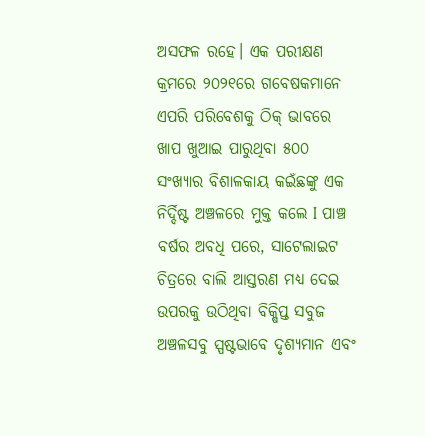ଅସଫଳ ରହେ। ଏକ ପରୀକ୍ଷଣ କ୍ରମରେ ୨୦୨୧ରେ ଗବେଷକମାନେ ଏପରି ପରିବେଶକୁ ଠିକ୍‌ ଭାବରେ ଖାପ ଖୁଆଇ ପାରୁଥିବା ୫୦୦ ସଂଖ୍ୟାର ବିଶାଳକାୟ କଇଁଛଙ୍କୁ ଏକ ନିର୍ଦ୍ଦିଷ୍ଟ ଅଞ୍ଚଳରେ ମୁକ୍ତ କଲେ I ପାଞ୍ଚ ବର୍ଷର ଅବଧି ପରେ, ସାଟେଲାଇଟ ଚିତ୍ରରେ ବାଲି ଆସ୍ତରଣ ମଧ୍ୟ ଦେଇ ଉପରକୁ ଉଠିଥିବା ବିକ୍ଷିପ୍ତ ସବୁଜ ଅଞ୍ଚଳସବୁ ସ୍ପଷ୍ଟଭାବେ ଦୃଶ୍ୟମାନ ଏବଂ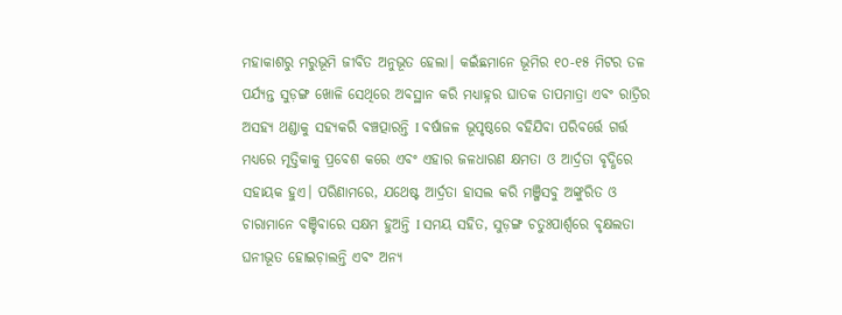ମହାକାଶରୁ ମରୁଭୂମି ଜୀବିତ ଅନୁଭୂତ ହେଲା। କଇଁଛମାନେ ଭୂମିର ୧୦-୧୫ ମିଟର ତଳ ପର୍ଯ୍ୟନ୍ତ ସୁଡ଼ଙ୍ଗ ଖୋଳି ସେଥିରେ ଅବସ୍ଥାନ କରି ମଧ୍ୟାହ୍ନର ଘାତକ ତାପମାତ୍ରା ଏବଂ ରାତ୍ରିର ଅସହ୍ୟ ଥଣ୍ଡାକୁ ସହ୍ୟକରି ବଞ୍ଚତ୍ପାରନ୍ତି I ବର୍ଷାଜଳ ଭୂପୃଷ୍ଠରେ ବହିଯିବା ପରିବର୍ତ୍ତେ ଗର୍ତ୍ତ ମଧ୍ୟରେ ମୃତ୍ତିକାକୁ ପ୍ରବେଶ କରେ ଏବଂ ଏହାର ଜଳଧାରଣ କ୍ଷମତା ଓ ଆର୍ଦ୍ରତା ବୃଦ୍ଧିରେ ସହାୟକ ହୁଏ। ପରିଣାମରେ, ଯଥେଷ୍ଟ ଆର୍ଦ୍ରତା ହାସଲ କରି ମଞ୍ଜିସବୁ ଅଙ୍କୁରିତ ଓ ଚାରାମାନେ ବଞ୍ଚିବାରେ ସକ୍ଷମ ହୁଅନ୍ତି I ସମୟ ସହିତ, ସୁଡ଼ଙ୍ଗ ଚତୁଃପାର୍ଶ୍ୱରେ ବୃକ୍ଷଲତା ଘନୀଭୂତ ହୋଇଚ଼ାଲନ୍ତି ଏବଂ ଅନ୍ୟ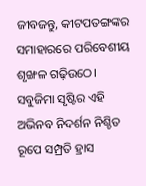ଜୀବଜନ୍ତୁ, କୀଟପତଙ୍ଗଙ୍କର ସମାହାରରେ ପରିବେଶୀୟ ଶୃଙ୍ଖଳ ଗଢ଼ିଉଠେ। ସବୁଜିମା ସୃଷ୍ଟିର ଏହି ଅଭିନବ ନିଦର୍ଶନ ନିଶ୍ଚିତ ରୂପେ ସମ୍ପ୍ରତି ହ୍ରାସ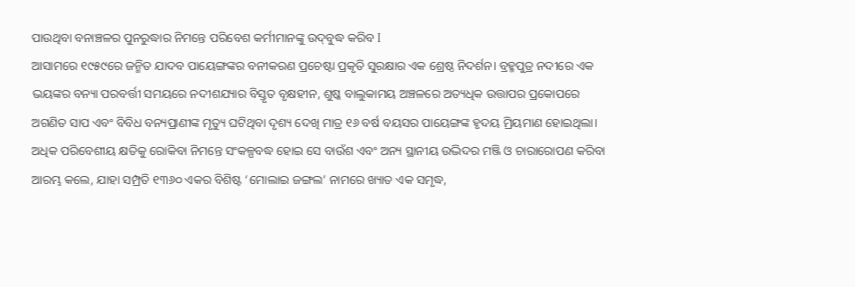ପାଉଥିବା ବନାଞ୍ଚଳର ପୁନରୁଦ୍ଧାର ନିମନ୍ତେ ପରିବେଶ କର୍ମୀମାନଙ୍କୁ ଉଦ୍‌ବୁଦ୍ଧ କରିବ I
ଆସାମରେ ୧୯୫୯ରେ ଜନ୍ମିତ ଯାଦବ ପାୟେଙ୍ଗଙ୍କର ବନୀକରଣ ପ୍ରଚେଷ୍ଟା ପ୍ରକୃତି ସୁରକ୍ଷାର ଏକ ଶ୍ରେଷ୍ଠ ନିଦର୍ଶନ। ବ୍ରହ୍ମପୁତ୍ର ନଦୀରେ ଏକ ଭୟଙ୍କର ବନ୍ୟା ପରବର୍ତ୍ତୀ ସମୟରେ ନଦୀଶଯ୍ୟାର ବିସ୍ତୃତ ବୃକ୍ଷହୀନ, ଶୁଷ୍କ ବାଲୁକାମୟ ଅଞ୍ଚଳରେ ଅତ୍ୟଧିକ ଉତ୍ତାପର ପ୍ରକୋପରେ ଅଗଣିତ ସାପ ଏବଂ ବିବିଧ ବନ୍ୟପ୍ରାଣୀଙ୍କ ମୃତ୍ୟୁ ଘଟିଥିବା ଦୃଶ୍ୟ ଦେଖି ମାତ୍ର ୧୬ ବର୍ଷ ବୟସର ପାୟେଙ୍ଗଙ୍କ ହୃଦୟ ମ୍ରିୟମାଣ ହୋଇଥିଲା। ଅଧିକ ପରିବେଶୀୟ କ୍ଷତିକୁ ରୋକିବା ନିମନ୍ତେ ସଂକଳ୍ପବଦ୍ଧ ହୋଇ ସେ ବାଉଁଶ ଏବଂ ଅନ୍ୟ ସ୍ଥାନୀୟ ଉଦ୍ଭିଦର ମଞ୍ଜି ଓ ଚାରାରୋପଣ କରିବା ଆରମ୍ଭ କଲେ, ଯାହା ସମ୍ପ୍ରତି ୧୩୬୦ ଏକର ବିଶିଷ୍ଟ ‘ମୋଲାଇ ଜଙ୍ଗଲ’ ନାମରେ ଖ୍ୟାତ ଏକ ସମୃଦ୍ଧ,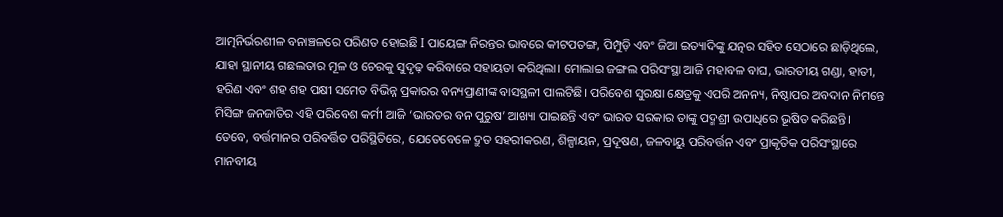ଆତ୍ମନିର୍ଭରଶୀଳ ବନାଞ୍ଚଳରେ ପରିଣତ ହୋଇଛି I ପାୟେଙ୍ଗ ନିରନ୍ତର ଭାବରେ କୀଟପତଙ୍ଗ, ପିମ୍ପୁଡ଼ି ଏବଂ ଜିଆ ଇତ୍ୟାଦିଙ୍କୁ ଯତ୍ନର ସହିତ ସେଠାରେ ଛାଡ଼ିଥିଲେ, ଯାହା ସ୍ଥାନୀୟ ଗଛଲତାର ମୂଳ ଓ ଚେରକୁ ସୁଦୃଢ଼ କରିବାରେ ସହାୟତା କରିଥିଲା। ମୋଲାଇ ଜଙ୍ଗଲ ପରିସଂସ୍ଥା ଆଜି ମହାବଳ ବାଘ, ଭାରତୀୟ ଗଣ୍ଡା, ହାତୀ, ହରିଣ ଏବଂ ଶହ ଶହ ପକ୍ଷୀ ସମେତ ବିଭିନ୍ନ ପ୍ରକାରର ବନ୍ୟପ୍ରାଣୀଙ୍କ ବାସସ୍ଥଳୀ ପାଲଟିଛି। ପରିବେଶ ସୁରକ୍ଷା କ୍ଷେତ୍ରକୁ ଏପରି ଅନନ୍ୟ, ନିଷ୍ଠାପର ଅବଦାନ ନିମନ୍ତେ ମିସିଙ୍ଗ ଜନଜାତିର ଏହି ପରିବେଶ କର୍ମୀ ଆଜି ‘ଭାରତର ବନ ପୁରୁଷ’ ଆଖ୍ୟା ପାଇଛନ୍ତି ଏବଂ ଭାରତ ସରକାର ତାଙ୍କୁ ପଦ୍ମଶ୍ରୀ ଉପାଧିରେ ଭୂଷିତ କରିଛନ୍ତି।
ତେବେ, ବର୍ତ୍ତମାନର ପରିବର୍ତ୍ତିତ ପରିସ୍ଥିତିରେ, ଯେତେବେଳେ ଦ୍ରୁତ ସହରୀକରଣ, ଶିଳ୍ପାୟନ, ପ୍ରଦୂଷଣ, ଜଳବାୟୁ ପରିବର୍ତ୍ତନ ଏବଂ ପ୍ରାକୃତିକ ପରିସଂସ୍ଥାରେ ମାନବୀୟ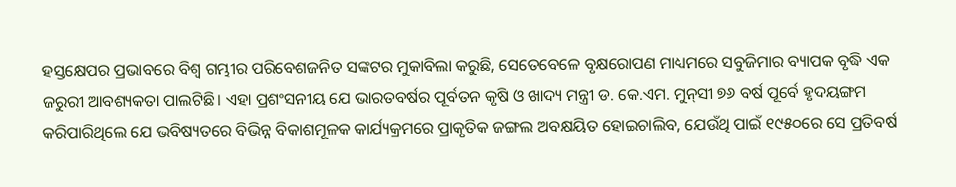ହସ୍ତକ୍ଷେପର ପ୍ରଭାବରେ ବିଶ୍ୱ ଗମ୍ଭୀର ପରିବେଶଜନିତ ସଙ୍କଟର ମୁକାବିଲା କରୁଛି, ସେତେବେଳେ ବୃକ୍ଷରୋପଣ ମାଧ୍ୟମରେ ସବୁଜିମାର ବ୍ୟାପକ ବୃଦ୍ଧି ଏକ ଜରୁରୀ ଆବଶ୍ୟକତା ପାଲଟିଛି। ଏହା ପ୍ରଶଂସନୀୟ ଯେ ଭାରତବର୍ଷର ପୂର୍ବତନ କୃଷି ଓ ଖାଦ୍ୟ ମନ୍ତ୍ରୀ ଡ. କେ.ଏମ. ମୁନ୍‌ସୀ ୭୬ ବର୍ଷ ପୂର୍ବେ ହୃଦୟଙ୍ଗମ କରିପାରିଥିଲେ ଯେ ଭବିଷ୍ୟତରେ ବିଭିନ୍ନ ବିକାଶମୂଳକ କାର୍ଯ୍ୟକ୍ରମରେ ପ୍ରାକୃତିକ ଜଙ୍ଗଲ ଅବକ୍ଷୟିତ ହୋଇଚାଲିବ, ଯେଉଁଥି ପାଇଁ ୧୯୫୦ରେ ସେ ପ୍ରତିବର୍ଷ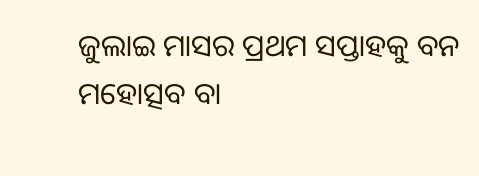ଜୁଲାଇ ମାସର ପ୍ରଥମ ସପ୍ତାହକୁ ବନ ମହୋତ୍ସବ ବା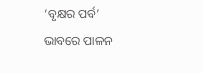‘ବୃକ୍ଷର ପର୍ବ’ ଭାବରେ ପାଳନ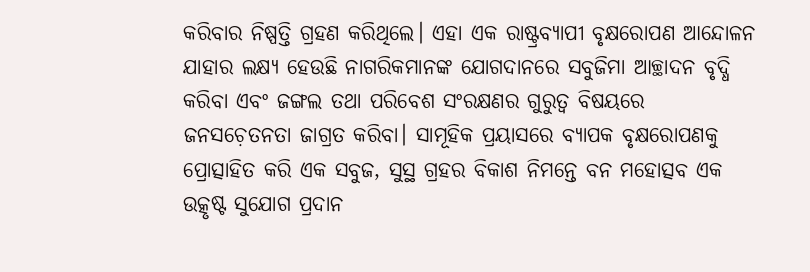କରିବାର ନିଷ୍ପତ୍ତି ଗ୍ରହଣ କରିଥିଲେ। ଏହା ଏକ ରାଷ୍ଟ୍ରବ୍ୟାପୀ ବୃକ୍ଷରୋପଣ ଆନ୍ଦୋଳନ ଯାହାର ଲକ୍ଷ୍ୟ ହେଉଛି ନାଗରିକମାନଙ୍କ ଯୋଗଦାନରେ ସବୁଜିମା ଆଚ୍ଛାଦନ ବୃଦ୍ଧି କରିବା ଏବଂ ଜଙ୍ଗଲ ତଥା ପରିବେଶ ସଂରକ୍ଷଣର ଗୁରୁତ୍ୱ ବିଷୟରେ ଜନସଚ଼େତନତା ଜାଗ୍ରତ କରିବା। ସାମୂହିକ ପ୍ରୟାସରେ ବ୍ୟାପକ ବୃକ୍ଷରୋପଣକୁ ପ୍ରୋତ୍ସାହିତ କରି ଏକ ସବୁଜ, ସୁସ୍ଥ ଗ୍ରହର ବିକାଶ ନିମନ୍ତେ ବନ ମହୋତ୍ସବ ଏକ ଉତ୍କୃଷ୍ଟ ସୁଯୋଗ ପ୍ରଦାନ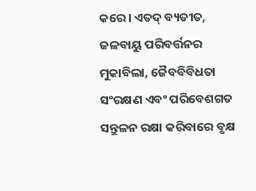କରେ। ଏତଦ୍‌ ବ୍ୟତୀତ, ଜଳବାୟୁ ପରିବର୍ତ୍ତନର ମୁକାବିଲା, ଜୈବବିବିଧତା ସଂରକ୍ଷଣ ଏବଂ ପରିବେଶଗତ ସନ୍ତୁଳନ ରକ୍ଷା କରିବାରେ ବୃକ୍ଷ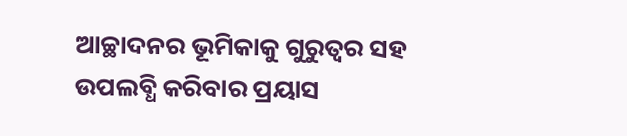ଆଚ୍ଛାଦନର ଭୂମିକାକୁ ଗୁରୁତ୍ୱର ସହ ଉପଲବ୍ଧି କରିବାର ପ୍ରୟାସ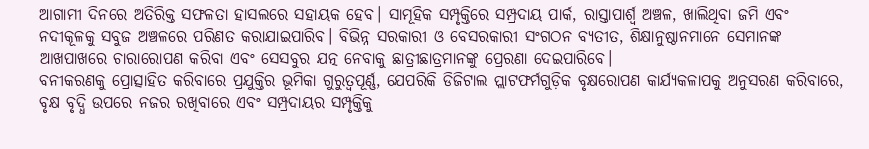ଆଗାମୀ ଦିନରେ ଅତିରିକ୍ତ ସଫଳତା ହାସଲରେ ସହାୟକ ହେବ। ସାମୂହିକ ସମ୍ପୃକ୍ତିରେ ସମ୍ପ୍ରଦାୟ ପାର୍କ, ରାସ୍ତାପାର୍ଶ୍ୱ ଅଞ୍ଚଳ, ଖାଲିଥିବା ଜମି ଏବଂ ନଦୀକୂଳକୁ ସବୁଜ ଅଞ୍ଚଳରେ ପରିଣତ କରାଯାଇପାରିବ। ବିଭିନ୍ନ ସରକାରୀ ଓ ବେସରକାରୀ ସଂଗଠନ ବ୍ୟତୀତ, ଶିକ୍ଷାନୁଷ୍ଠାନମାନେ ସେମାନଙ୍କ ଆଖପାଖରେ ଚାରାରୋପଣ କରିବା ଏବଂ ସେସବୁର ଯତ୍ନ ନେବାକୁ ଛାତ୍ରୀଛାତ୍ରମାନଙ୍କୁ ପ୍ରେରଣା ଦେଇପାରିବେ।
ବନୀକରଣକୁ ପ୍ରୋତ୍ସାହିତ କରିବାରେ ପ୍ରଯୁକ୍ତିର ଭୂମିକା ଗୁରୁତ୍ୱପୂର୍ଣ୍ଣ, ଯେପରିକି ଡିଜିଟାଲ ପ୍ଲାଟଫର୍ମଗୁଡ଼ିକ ବୃକ୍ଷରୋପଣ କାର୍ଯ୍ୟକଳାପକୁ ଅନୁସରଣ କରିବାରେ, ବୃକ୍ଷ ବୃଦ୍ଧି ଉପରେ ନଜର ରଖିବାରେ ଏବଂ ସମ୍ପ୍ରଦାୟର ସମ୍ପୃକ୍ତିକୁ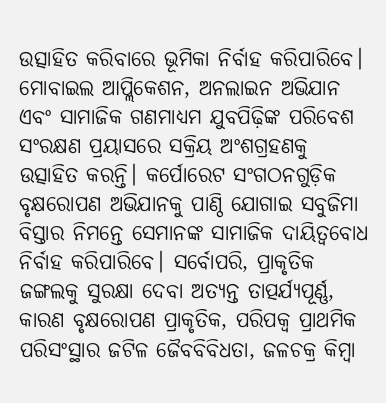ଉତ୍ସାହିତ କରିବାରେ ଭୂମିକା ନିର୍ବାହ କରିପାରିବେ। ମୋବାଇଲ ଆପ୍ଲିକେଶନ, ଅନଲାଇନ ଅଭିଯାନ ଏବଂ ସାମାଜିକ ଗଣମାଧ୍ୟମ ଯୁବପିଢ଼ିଙ୍କ ପରିବେଶ ସଂରକ୍ଷଣ ପ୍ରୟାସରେ ସକ୍ରିୟ ଅଂଶଗ୍ରହଣକୁ ଉତ୍ସାହିତ କରନ୍ତି। କର୍ପୋରେଟ ସଂଗଠନଗୁଡ଼ିକ ବୃକ୍ଷରୋପଣ ଅଭିଯାନକୁ ପାଣ୍ଠି ଯୋଗାଇ ସବୁଜିମା ବିସ୍ତାର ନିମନ୍ତେ ସେମାନଙ୍କ ସାମାଜିକ ଦାୟିତ୍ୱବୋଧ ନିର୍ବାହ କରିପାରିବେ। ସର୍ବୋପରି, ପ୍ରାକୃତିକ ଜଙ୍ଗଲକୁ ସୁରକ୍ଷା ଦେବା ଅତ୍ୟନ୍ତ ତାତ୍ପର୍ଯ୍ୟପୂର୍ଣ୍ଣ, କାରଣ ବୃକ୍ଷରୋପଣ ପ୍ରାକୃତିକ, ପରିପକ୍ୱ ପ୍ରାଥମିକ ପରିସଂସ୍ଥାର ଜଟିଳ ଜୈବବିବିଧତା, ଜଳଚକ୍ର କିମ୍ବା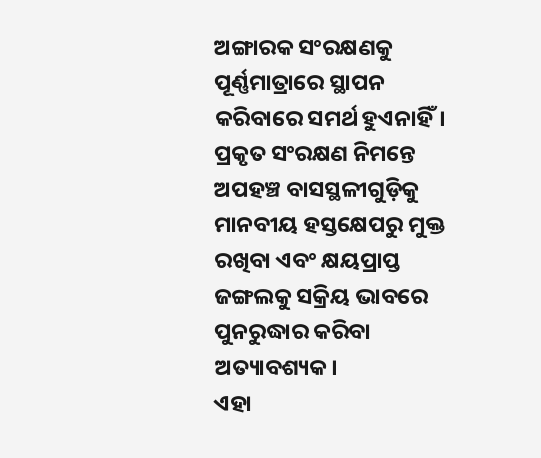ଅଙ୍ଗାରକ ସଂରକ୍ଷଣକୁ ପୂର୍ଣ୍ଣମାତ୍ରାରେ ସ୍ଥାପନ କରିବାରେ ସମର୍ଥ ହୁଏନାହିଁ। ପ୍ରକୃତ ସଂରକ୍ଷଣ ନିମନ୍ତେ ଅପହଞ୍ଚ ବାସସ୍ଥଳୀଗୁଡ଼ିକୁ ମାନବୀୟ ହସ୍ତକ୍ଷେପରୁ ମୁକ୍ତ ରଖିବା ଏବଂ କ୍ଷୟପ୍ରାପ୍ତ ଜଙ୍ଗଲକୁ ସକ୍ରିୟ ଭାବରେ ପୁନରୁଦ୍ଧାର କରିବା ଅତ୍ୟାବଶ୍ୟକ।
ଏହା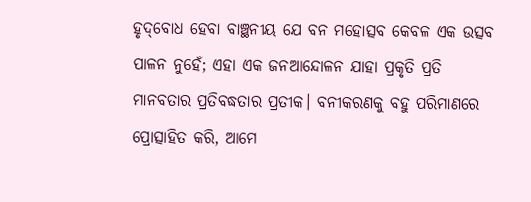ହୃଦ୍‌ବୋଧ ହେବା ବାଞ୍ଛନୀୟ ଯେ ବନ ମହୋତ୍ସବ କେବଳ ଏକ ଉତ୍ସବ ପାଳନ ନୁହେଁ; ଏହା ଏକ ଜନଆନ୍ଦୋଳନ ଯାହା ପ୍ରକୃତି ପ୍ରତି ମାନବତାର ପ୍ରତିବଦ୍ଧତାର ପ୍ରତୀକ। ବନୀକରଣକୁ ବହୁ ପରିମାଣରେ ପ୍ରୋତ୍ସାହିତ କରି, ଆମେ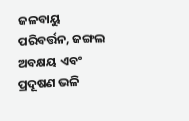ଜଳବାୟୁ ପରିବର୍ତ୍ତନ, ଜଙ୍ଗଲ ଅବକ୍ଷୟ ଏବଂ ପ୍ରଦୂଷଣ ଭଳି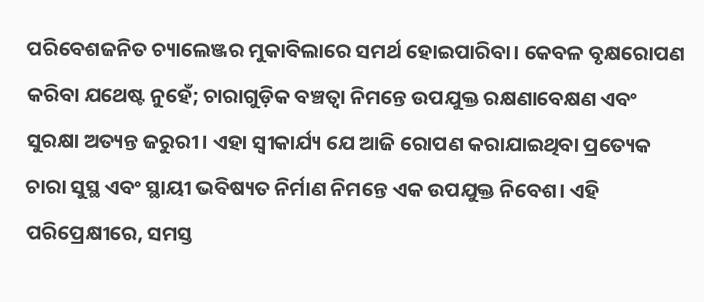ପରିବେଶଜନିତ ଚ୍ୟାଲେଞ୍ଜର ମୁକାବିଲାରେ ସମର୍ଥ ହୋଇପାରିବା। କେବଳ ବୃକ୍ଷରୋପଣ କରିବା ଯଥେଷ୍ଟ ନୁହେଁ; ଚାରାଗୁଡ଼ିକ ବଞ୍ଚତ୍ବା ନିମନ୍ତେ ଉପଯୁକ୍ତ ରକ୍ଷଣାବେକ୍ଷଣ ଏବଂ ସୁରକ୍ଷା ଅତ୍ୟନ୍ତ ଜରୁରୀ। ଏହା ସ୍ବୀକାର୍ଯ୍ୟ ଯେ ଆଜି ରୋପଣ କରାଯାଇଥିବା ପ୍ରତ୍ୟେକ ଚାରା ସୁସ୍ଥ ଏବଂ ସ୍ଥାୟୀ ଭବିଷ୍ୟତ ନିର୍ମାଣ ନିମନ୍ତେ ଏକ ଉପଯୁକ୍ତ ନିବେଶ। ଏହି ପରିପ୍ରେକ୍ଷୀରେ, ସମସ୍ତ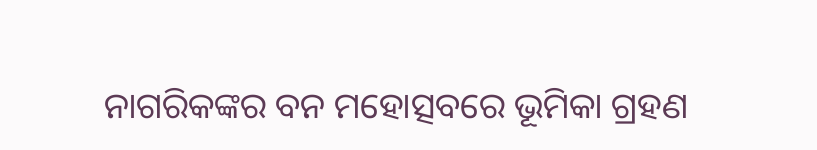ନାଗରିକଙ୍କର ବନ ମହୋତ୍ସବରେ ଭୂମିକା ଗ୍ରହଣ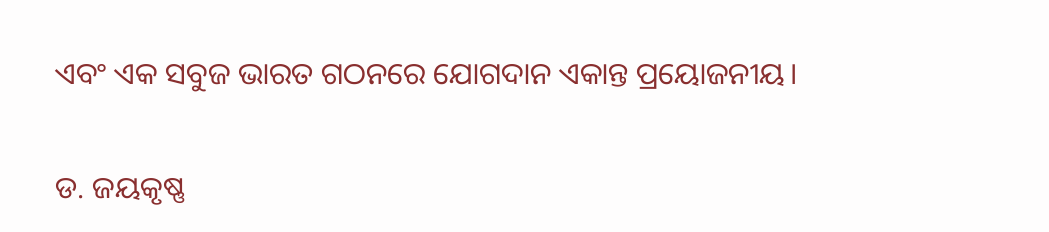ଏବଂ ଏକ ସବୁଜ ଭାରତ ଗଠନରେ ଯୋଗଦାନ ଏକାନ୍ତ ପ୍ରୟୋଜନୀୟ।

ଡ. ଜୟକୃଷ୍ଣ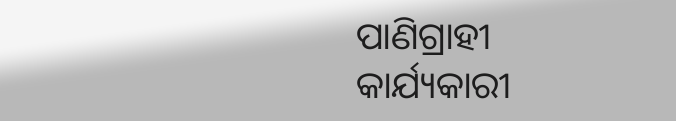ପାଣିଗ୍ରାହୀ
କାର୍ଯ୍ୟକାରୀ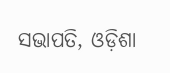ସଭାପତି, ଓଡ଼ିଶା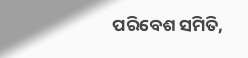ପରିବେଶ ସମିତି,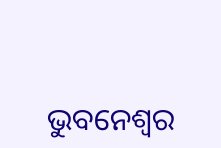ଭୁବନେଶ୍ୱର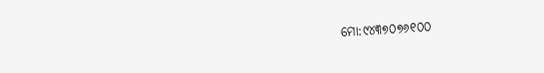ମୋ:୯୪୩୭୦୭୬୧୦୦